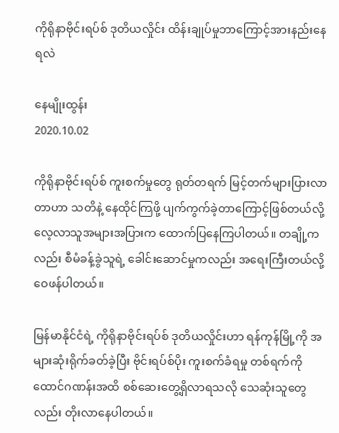ကိုရိုနာဗိုင်းရပ်စ် ဒုတိယလှိုင်း ထိန်းချုပ်မှုဘာကြောင့်အားနည်းနေရလဲ

နေမျိုးထွန်း
2020.10.02

ကိုရိုနာဗိုင်းရပ်စ် ကူးစက်မှုတွေ ရုတ်တရက် မြင့်တက်များပြားလာတာဟာ သတိနဲ့ နေထိုင်ကြဖို့ ပျက်ကွက်ခဲ့တာကြောင့်ဖြစ်တယ်လို့ လေ့လာသူအများအပြားက ထောက်ပြနေကြပါတယ်။ တချို့ကလည်း စီမံခန့်ခွဲသူရဲ့ ခေါင်းဆောင်မှုကလည်း အရေးကြီးတယ်လို့ ဝေဖန်ပါတယ်။

မြန်မာနိုင်ငံရဲ့ ကိုရိုနာဗိုင်းရပ်စ် ဒုတိယလှိုင်းဟာ ရန်ကုန်မြို့ကို အများဆုံးရိုက်ခတ်ခဲ့ပြီး ဗိုင်းရပ်စ်ပိုး ကူးစက်ခံရမှု တစ်ရက်ကို ထောင်ဂဏန်းအထိ စစ်ဆေးတွေ့ရှိလာရသလို သေဆုံးသူတွေလည်း တိုးလာနေပါတယ်။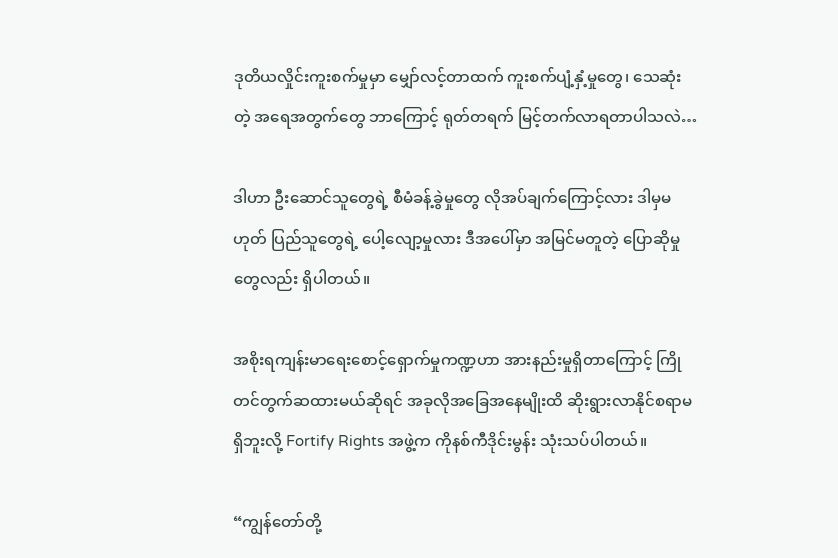ဒုတိယလှိုင်းကူးစက်မှုမှာ မျှော်လင့်တာထက် ကူးစက်ပျံ့နှံ့မှုတွေ၊ သေဆုံးတဲ့ အရေအတွက်တွေ ဘာကြောင့် ရုတ်တရက် မြင့်တက်လာရတာပါသလဲ…

ဒါဟာ ဦးဆောင်သူတွေရဲ့ စီမံခန့်ခွဲမှုတွေ လိုအပ်ချက်ကြောင့်လား ဒါမှမဟုတ် ပြည်သူတွေရဲ့ ပေါ့လျော့မှုလား ဒီအပေါ်မှာ အမြင်မတူတဲ့ ပြောဆိုမှုတွေလည်း ရှိပါတယ်။

အစိုးရကျန်းမာရေးစောင့်ရှောက်မှုကဏ္ဍဟာ အားနည်းမှုရှိတာကြောင့် ကြိုတင်တွက်ဆထားမယ်ဆိုရင် အခုလိုအခြေအနေမျိုးထိ ဆိုးရွားလာနိုင်စရာမရှိဘူးလို့ Fortify Rights အဖွဲ့က ကိုနစ်ကီဒိုင်းမွန်း သုံးသပ်ပါတယ်။

“ကျွန်တော်တို့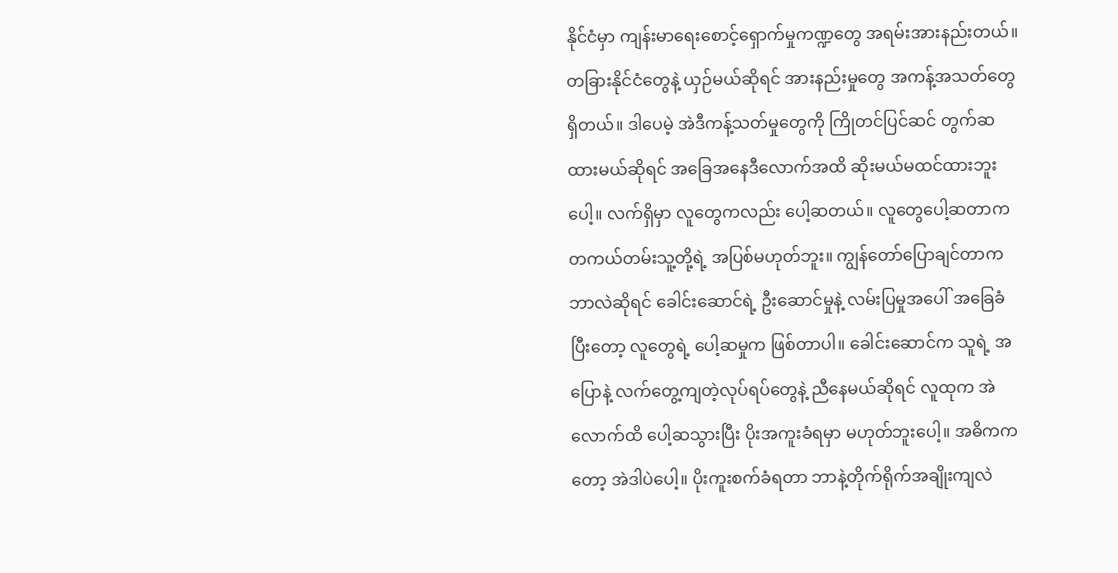နိုင်ငံမှာ ကျန်းမာရေးစောင့်ရှောက်မှုကဏ္ဍတွေ အရမ်းအားနည်းတယ်။ တခြားနိုင်ငံတွေနဲ့ ယှဉ်မယ်ဆိုရင် အားနည်းမှုတွေ အကန့်အသတ်တွေရှိတယ်။ ဒါပေမဲ့ အဲဒီကန့်သတ်မှုတွေကို ကြိုတင်ပြင်ဆင် တွက်ဆထားမယ်ဆိုရင် အခြေအနေဒီလောက်အထိ ဆိုးမယ်မထင်ထားဘူးပေါ့။ လက်ရှိမှာ လူတွေကလည်း ပေါ့ဆတယ်။ လူတွေပေါ့ဆတာက တကယ်တမ်းသူ့တို့ရဲ့ အပြစ်မဟုတ်ဘူး။ ကျွန်တော်ပြောချင်တာက ဘာလဲဆိုရင် ခေါင်းဆောင်ရဲ့ ဦးဆောင်မှုနဲ့ လမ်းပြမှုအပေါ် အခြေခံပြီးတော့ လူတွေရဲ့ ပေါ့ဆမှုက ဖြစ်တာပါ။ ခေါင်းဆောင်က သူရဲ့ အပြောနဲ့ လက်တွေ့ကျတဲ့လုပ်ရပ်တွေနဲ့ ညီနေမယ်ဆိုရင် လူထုက အဲလောက်ထိ ပေါ့ဆသွားပြီး ပိုးအကူးခံရမှာ မဟုတ်ဘူးပေါ့။ အဓိကကတော့ အဲဒါပဲပေါ့။ ပိုးကူးစက်ခံရတာ ဘာနဲ့တိုက်ရိုက်အချိုးကျလဲ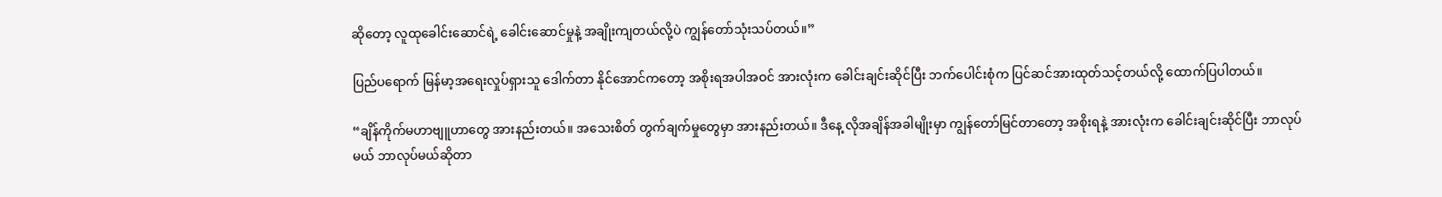ဆိုတော့ လူထုခေါင်းဆောင်ရဲ့ ခေါင်းဆောင်မှုနဲ့ အချိုးကျတယ်လို့ပဲ ကျွန်တော်သုံးသပ်တယ်။”

ပြည်ပရောက် မြန်မာ့အရေးလှုပ်ရှားသူ ဒေါက်တာ နိုင်အောင်ကတော့ အစိုးရအပါအဝင် အားလုံးက ခေါင်းချင်းဆိုင်ပြီး ဘက်ပေါင်းစုံက ပြင်ဆင်အားထုတ်သင့်တယ်လို့ ထောက်ပြပါတယ်။

“ချိန်ကိုက်မဟာဗျူဟာတွေ အားနည်းတယ်။ အသေးစိတ် တွက်ချက်မှုတွေမှာ အားနည်းတယ်။ ဒီနေ့ လိုအချိန်အခါမျိုးမှာ ကျွန်တော်မြင်တာတော့ အစိုးရနဲ့ အားလုံးက ခေါင်းချင်းဆိုင်ပြီး ဘာလုပ်မယ် ဘာလုပ်မယ်ဆိုတာ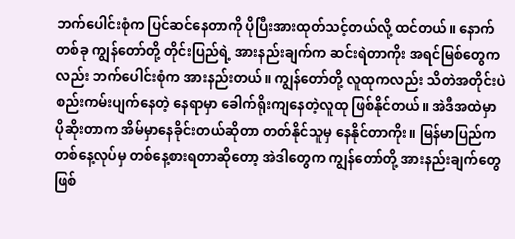ဘက်ပေါင်းစုံက ပြင်ဆင်နေတာကို ပိုပြီးအားထုတ်သင့်တယ်လို့ ထင်တယ်။ နောက်တစ်ခု ကျွန်တော်တို့ တိုင်းပြည်ရဲ့ အားနည်းချက်က ဆင်းရဲတာကိုး အရင်မြစ်တွေကလည်း ဘက်ပေါင်းစုံက အားနည်းတယ်။ ကျွန်တော်တို့ လူထုကလည်း သိတဲအတိုင်းပဲ စည်းကမ်းပျက်နေတဲ့ နေရာမှာ ခေါက်ရိုးကျနေတဲ့လူထု ဖြစ်နိုင်တယ်။ အဲဒီအထဲမှာ ပိုဆိုးတာက အိမ်မှာနေခိုင်းတယ်ဆိုတာ တတ်နိုင်သူမှ နေနိုင်တာကိုး။ မြန်မာပြည်က တစ်နေ့လုပ်မှ တစ်နေ့စားရတာဆိုတော့ အဲဒါတွေက ကျွန်တော်တို့ အားနည်းချက်တွေ ဖြစ်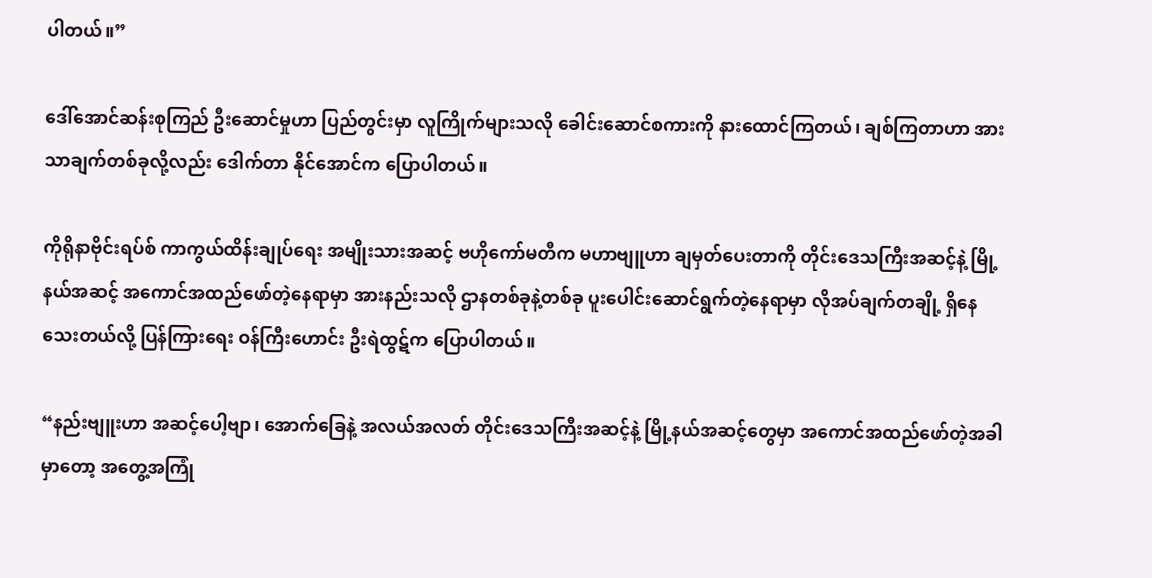ပါတယ်။”

ဒေါ်အောင်ဆန်းစုကြည် ဦးဆောင်မှုဟာ ပြည်တွင်းမှာ လူကြိုက်များသလို ခေါင်းဆောင်စကားကို နားထောင်ကြတယ်၊ ချစ်ကြတာဟာ အားသာချက်တစ်ခုလို့လည်း ဒေါက်တာ နိုင်အောင်က ပြောပါတယ်။

ကိုရိုနာဗိုင်းရပ်စ် ကာကွယ်ထိန်းချုပ်ရေး အမျိုးသားအဆင့် ဗဟိုကော်မတီက မဟာဗျူဟာ ချမှတ်ပေးတာကို တိုင်းဒေသကြီးအဆင့်နဲ့ မြို့နယ်အဆင့် အကောင်အထည်ဖော်တဲ့နေရာမှာ အားနည်းသလို ဌာနတစ်ခုနဲ့တစ်ခု ပူးပေါင်းဆောင်ရွက်တဲ့နေရာမှာ လိုအပ်ချက်တချို့ ရှိနေသေးတယ်လို့ ပြန်ကြားရေး ဝန်ကြီးဟောင်း ဦးရဲထွဋ်က ပြောပါတယ်။

“နည်းဗျူးဟာ အဆင့်ပေါ့ဗျာ၊ အောက်ခြေနဲ့ အလယ်အလတ် တိုင်းဒေသကြီးအဆင့်နဲ့ မြို့နယ်အဆင့်တွေမှာ အကောင်အထည်ဖော်တဲ့အခါမှာတော့ အတွေ့အကြုံ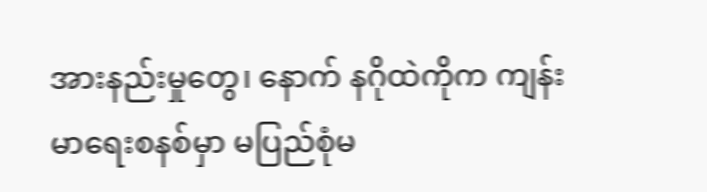အားနည်းမှုတွေ၊ နောက် နဂိုထဲကိုက ကျန်းမာရေးစနစ်မှာ မပြည်စုံမ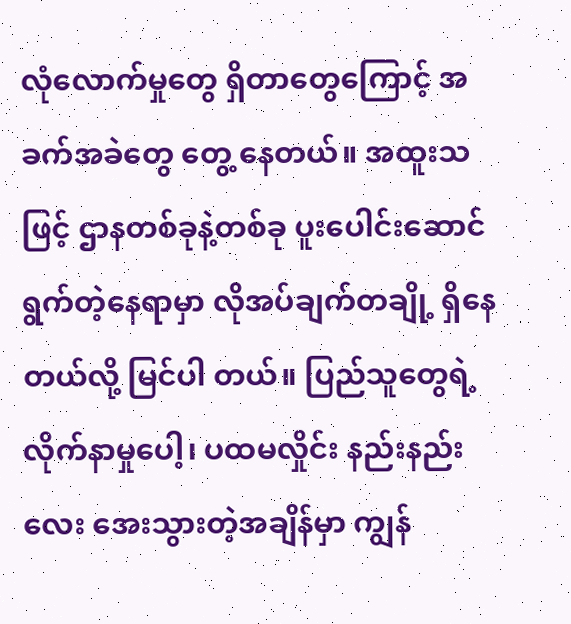လုံလောက်မှုတွေ ရှိတာတွေကြောင့် အခက်အခဲတွေ တွေ့ နေတယ်။ အထူးသဖြင့် ဌာနတစ်ခုနဲ့တစ်ခု ပူးပေါင်းဆောင်ရွက်တဲ့နေရာမှာ လိုအပ်ချက်တချို့ ရှိနေတယ်လို့ မြင်ပါ တယ်။ ပြည်သူတွေရဲ့ လိုက်နာမှုပေါ့၊ ပထမလှိုင်း နည်းနည်းလေး အေးသွားတဲ့အချိန်မှာ ကျွန်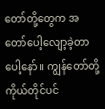တော်တို့တွေက အတော်ပေါ့လျော့ခဲ့တာပေါ့နော်။ ကျွန်တော်တို့ ကိုယ်တိုင်ပင်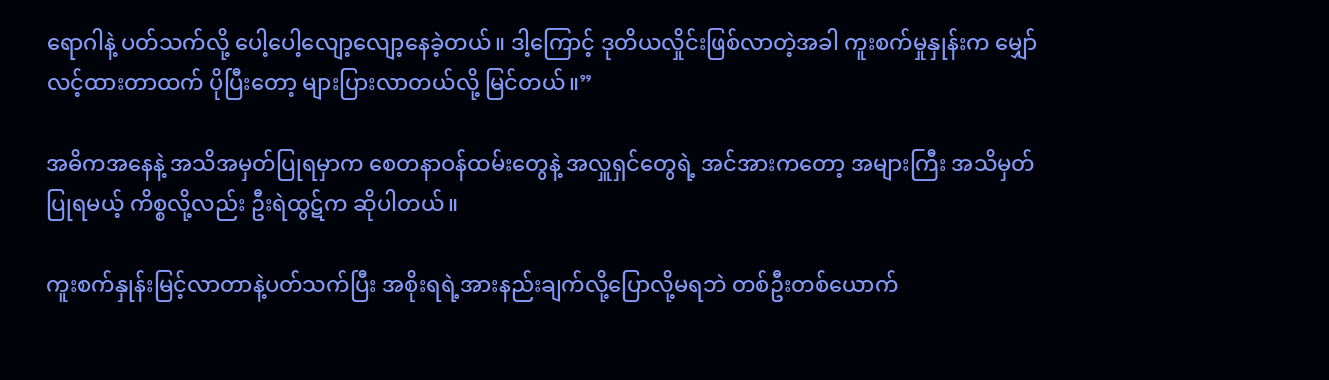ရောဂါနဲ့ ပတ်သက်လို့ ပေါ့ပေါ့လျော့လျော့နေခဲ့တယ်။ ဒါ့ကြောင့် ဒုတိယလှိုင်းဖြစ်လာတဲ့အခါ ကူးစက်မှုနှုန်းက မျှော်လင့်ထားတာထက် ပိုပြီးတော့ များပြားလာတယ်လို့ မြင်တယ်။”

အဓိကအနေနဲ့ အသိအမှတ်ပြုရမှာက စေတနာဝန်ထမ်းတွေနဲ့ အလှူရှင်တွေရဲ့ အင်အားကတော့ အများကြီး အသိမှတ်ပြုရမယ့် ကိစ္စလို့လည်း ဦးရဲထွဋ်က ဆိုပါတယ်။

ကူးစက်နှုန်းမြင့်လာတာနဲ့ပတ်သက်ပြီး အစိုးရရဲ့အားနည်းချက်လို့ပြောလို့မရဘဲ တစ်ဦးတစ်ယောက်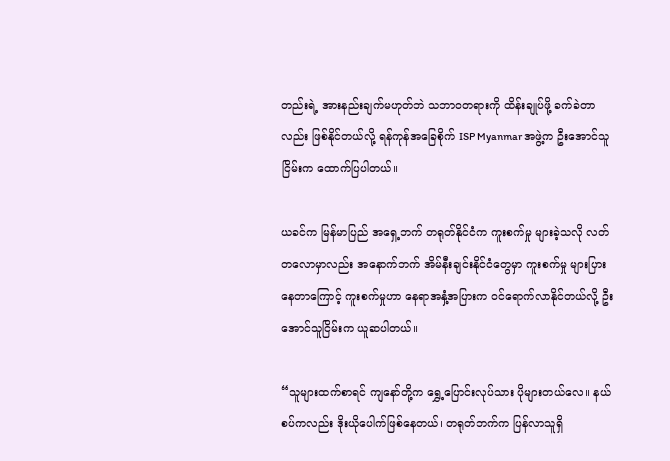တည်းရဲ့ အားနည်းချက်မဟုတ်ဘဲ သဘာဝတရားကို ထိန်းချုပ်ဖို့ ခက်ခဲတာလည်း ဖြစ်နိုင်တယ်လို့ ရန်ကုန်အခြေစိုက် ISP Myanmar အဖွဲ့က ဦးအောင်သူငြိမ်းက ထောက်ပြပါတယ်။

ယခင်က မြန်မာပြည် အရှေ့ဘက် တရုတ်နိုင်ငံက ကူးစက်မှု များခဲ့သလို လတ်တလောမှာလည်း အနောက်ဘက် အိမ်နီးချင်းနိုင်ငံတွေမှာ ကူးစက်မှု များပြားနေတာကြောင့် ကူးစက်မှုဟာ နေရာအနှံ့အပြားက ဝင်ရောက်လာနိုင်တယ်လို့ ဦးအောင်သူငြိမ်းက ယူဆပါတယ်။

“သူများထက်စာရင် ကျနော်တို့က ရွှေ့ပြောင်းလုပ်သား ပိုများတယ်လေ။ နယ်စပ်ကလည်း ဒိုးယိုပေါက်ဖြစ်နေတယ်၊ တရုတ်ဘက်က ပြန်လာသူရှိ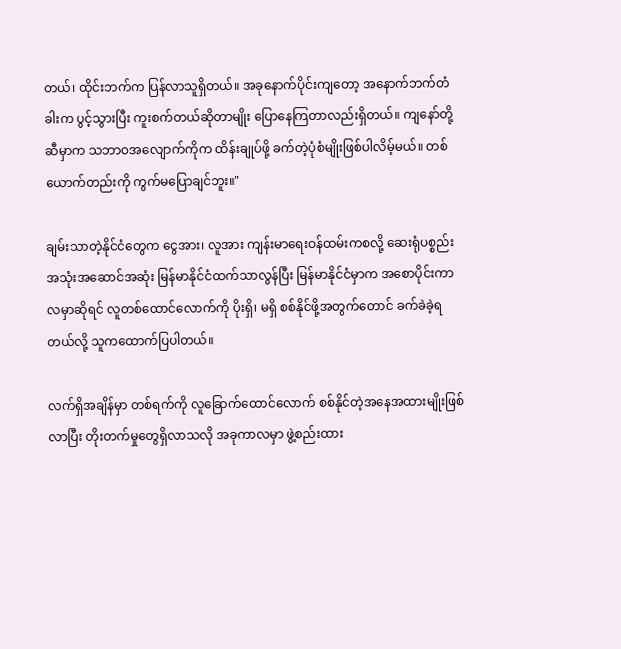တယ်၊ ထိုင်းဘက်က ပြန်လာသူရှိတယ်။ အခုနောက်ပိုင်းကျတော့ အနောက်ဘက်တံခါးက ပွင့်သွားပြီး ကူးစက်တယ်ဆိုတာမျိုး ပြောနေကြတာလည်းရှိတယ်။ ကျနော်တို့ဆီမှာက သဘာဝအလျောက်ကိုက ထိန်းချုပ်ဖို့ ခက်တဲ့ပုံစံမျိုးဖြစ်ပါလိမ့်မယ်။ တစ်ယောက်တည်းကို ကွက်မပြောချင်ဘူး။"

ချမ်းသာတဲ့နိုင်ငံတွေက ငွေအား၊ လူအား ကျန်းမာရေးဝန်ထမ်းကစလို့ ဆေးရုံပစ္စည်း အသုံးအဆောင်အဆုံး မြန်မာနိုင်ငံထက်သာလွန်ပြီး မြန်မာနိုင်ငံမှာက အစောပိုင်းကာလမှာဆိုရင် လူတစ်ထောင်လောက်ကို ပိုးရှိ၊ မရှိ စစ်နိုင်ဖို့အတွက်တောင် ခက်ခဲခဲ့ရတယ်လို့ သူကထောက်ပြပါတယ်။

လက်ရှိအချိန်မှာ တစ်ရက်ကို လူခြောက်ထောင်လောက် စစ်နိုင်တဲ့အနေအထားမျိုးဖြစ်လာပြီး တိုးတက်မှုတွေရှိလာသလို အခုကာလမှာ ဖွဲ့စည်းထား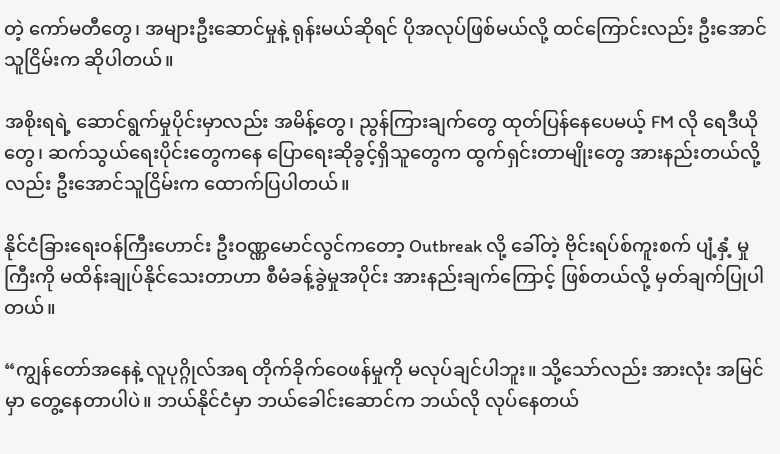တဲ့ ကော်မတီတွေ၊ အများဦးဆောင်မှုနဲ့ ရုန်းမယ်ဆိုရင် ပိုအလုပ်ဖြစ်မယ်လို့ ထင်ကြောင်းလည်း ဦးအောင်သူငြိမ်းက ဆိုပါတယ်။

အစိုးရရဲ့ ဆောင်ရွက်မှုပိုင်းမှာလည်း အမိန့်တွေ၊ ညွန်ကြားချက်တွေ ထုတ်ပြန်နေပေမယ့် FM လို ရေဒီယိုတွေ၊ ဆက်သွယ်ရေးပိုင်းတွေကနေ ပြောရေးဆိုခွင့်ရှိသူတွေက ထွက်ရှင်းတာမျိုးတွေ အားနည်းတယ်လို့လည်း ဦးအောင်သူငြိမ်းက ထောက်ပြပါတယ်။

နိုင်ငံခြားရေးဝန်ကြီးဟောင်း ဦးဝဏ္ဏမောင်လွင်ကတော့ Outbreak လို့ ခေါ်တဲ့ ဗိုင်းရပ်စ်ကူးစက် ပျံ့နှံ့ မှုကြီးကို မထိန်းချုပ်နိုင်သေးတာဟာ စီမံခန့်ခွဲမှုအပိုင်း အားနည်းချက်ကြောင့် ဖြစ်တယ်လို့ မှတ်ချက်ပြုပါတယ်။

“ကျွန်တော်အနေနဲ့ လူပုဂ္ဂိုလ်အရ တိုက်ခိုက်ဝေဖန်မှုကို မလုပ်ချင်ပါဘူး။ သို့သော်လည်း အားလုံး အမြင်မှာ တွေ့နေတာပါပဲ။ ဘယ်နိုင်ငံမှာ ဘယ်ခေါင်းဆောင်က ဘယ်လို လုပ်နေတယ်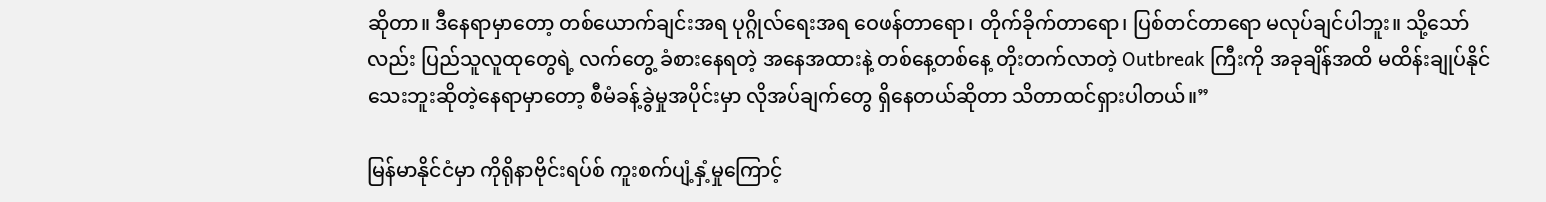ဆိုတာ။ ဒီနေရာမှာတော့ တစ်ယောက်ချင်းအရ ပုဂ္ဂိုလ်ရေးအရ ဝေဖန်တာရော၊ တိုက်ခိုက်တာရော၊ ပြစ်တင်တာရော မလုပ်ချင်ပါဘူး။ သို့သော်လည်း ပြည်သူလူထုတွေရဲ့ လက်တွေ့ ခံစားနေရတဲ့ အနေအထားနဲ့ တစ်နေ့တစ်နေ့ တိုးတက်လာတဲ့ Outbreak ကြီးကို အခုချိန်အထိ မထိန်းချုပ်နိုင် သေးဘူးဆိုတဲ့နေရာမှာတော့ စီမံခန့်ခွဲမှုအပိုင်းမှာ လိုအပ်ချက်တွေ ရှိနေတယ်ဆိုတာ သိတာထင်ရှားပါတယ်။”

မြန်မာနိုင်ငံမှာ ကိုရိုနာဗိုင်းရပ်စ် ကူးစက်ပျံ့နှံ့မှုကြောင့်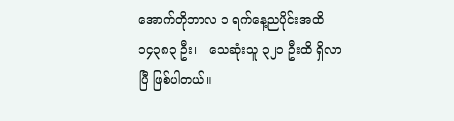အောက်တိုဘာလ ၁ ရက်နေ့ညပိုင်းအထိ ၁၄၃၈၃ ဦး၊   သေဆုံးသူ ၃၂၁ ဦးထိ ရှိလာပြီ ဖြစ်ပါတယ်။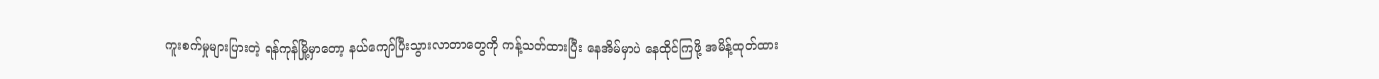ကူးစက်မှုများပြားတဲ့ ရန်ကုန်မြို့မှာတော့ နယ်ကျော်ပြီးသွားလာတာတွေကို ကန့်သတ်ထားပြီး နေအိမ်မှာပဲ နေထိုင်ကြဖို့ အမိန့်ထုတ်ထား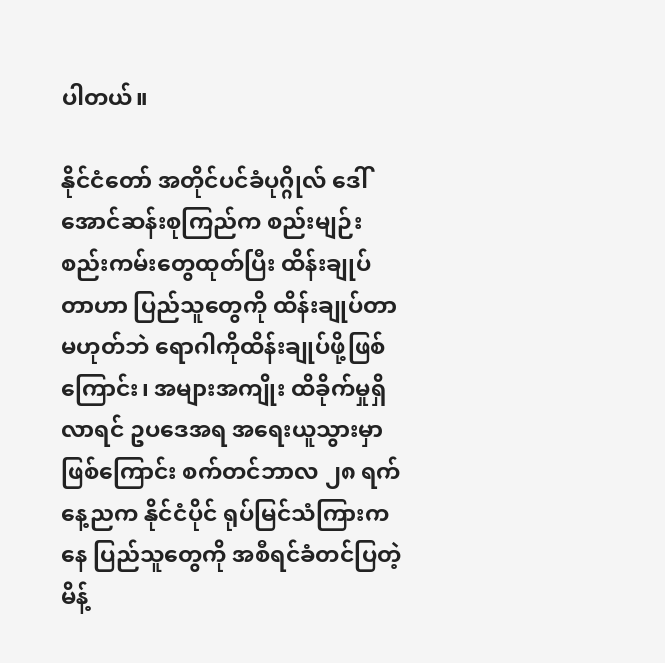ပါတယ်။

နိုင်ငံတော် အတိုင်ပင်ခံပုဂ္ဂိုလ် ဒေါ်အောင်ဆန်းစုကြည်က စည်းမျဉ်းစည်းကမ်းတွေထုတ်ပြီး ထိန်းချုပ်တာဟာ ပြည်သူတွေကို ထိန်းချုပ်တာမဟုတ်ဘဲ ရောဂါကိုထိန်းချုပ်ဖို့ဖြစ်ကြောင်း၊ အများအကျိုး ထိခိုက်မှုရှိလာရင် ဥပဒေအရ အရေးယူသွားမှာ ဖြစ်ကြောင်း စက်တင်ဘာလ ၂၈ ရက်နေ့ညက နိုင်ငံပိုင် ရုပ်မြင်သံကြားကနေ ပြည်သူတွေကို အစီရင်ခံတင်ပြတဲ့ မိန့်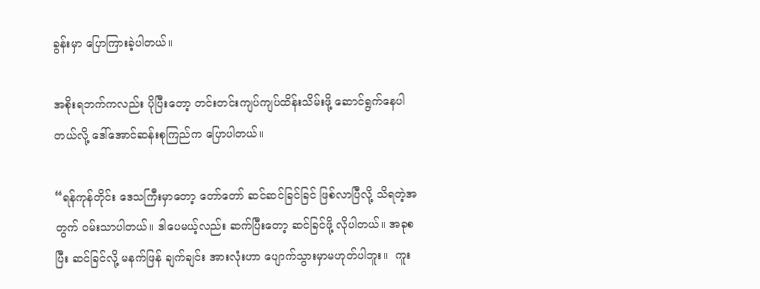ခွန်းမှာ ပြောကြားခဲ့ပါတယ်။

အစိုးရဘက်ကလည်း ပိုပြီးတော့ တင်းတင်းကျပ်ကျပ်ထိန်းသိမ်းဖို့ ဆောင်ရွက်နေပါတယ်လို့ ဒေါ်အောင်ဆန်းစုကြည်က ပြောပါတယ်။

“ရန်ကုန်တိုင်း ဒေသကြီးမှာတော့ တော်တော် ဆင်ဆင်ခြင်ခြင် ဖြစ်လာပြီလို့ သိရတဲ့အတွက် ဝမ်းသာပါတယ်။ ဒါပေမယ့်လည်း ဆက်ပြီးတော့ ဆင်ခြင်ဖို့ လိုပါတယ်။ အခုစပြီး ဆင်ခြင်လို့ မနက်ဖြန် ချက်ချင်း အားလုံးဟာ ပျောက်သွားမှာမဟုတ်ပါဘူး။  ကူး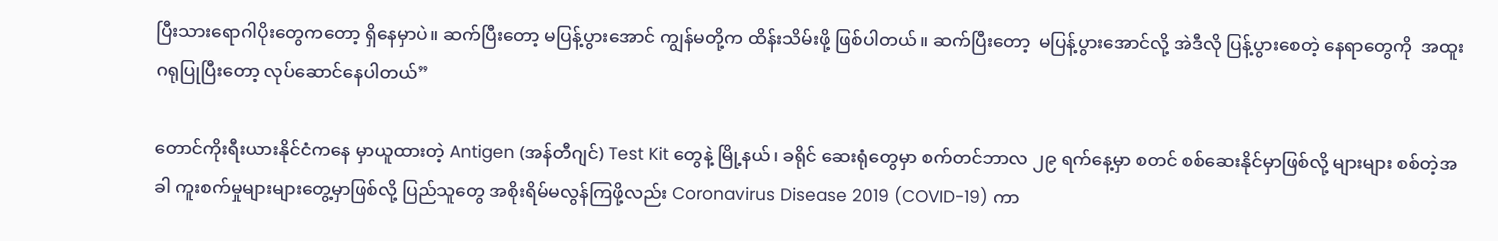ပြီးသားရောဂါပိုးတွေကတော့ ရှိနေမှာပဲ။ ဆက်ပြီးတော့ မပြန့်ပွားအောင် ကျွန်မတို့က ထိန်းသိမ်းဖို့ ဖြစ်ပါတယ်။ ဆက်ပြီးတော့  မပြန့်ပွားအောင်လို့ အဲဒီလို ပြန့်ပွားစေတဲ့ နေရာတွေကို  အထူးဂရုပြုပြီးတော့ လုပ်ဆောင်နေပါတယ်”

တောင်ကိုးရီးယားနိုင်ငံကနေ မှာယူထားတဲ့ Antigen (အန်တီဂျင်) Test Kit တွေနဲ့ မြို့နယ်၊ ခရိုင် ဆေးရုံတွေမှာ စက်တင်ဘာလ ၂၉ ရက်နေ့မှာ စတင် စစ်ဆေးနိုင်မှာဖြစ်လို့ များများ စစ်တဲ့အခါ ကူးစက်မှုများများတွေ့မှာဖြစ်လို့ ပြည်သူတွေ အစိုးရိမ်မလွန်ကြဖို့လည်း Coronavirus Disease 2019 (COVID-19) ကာ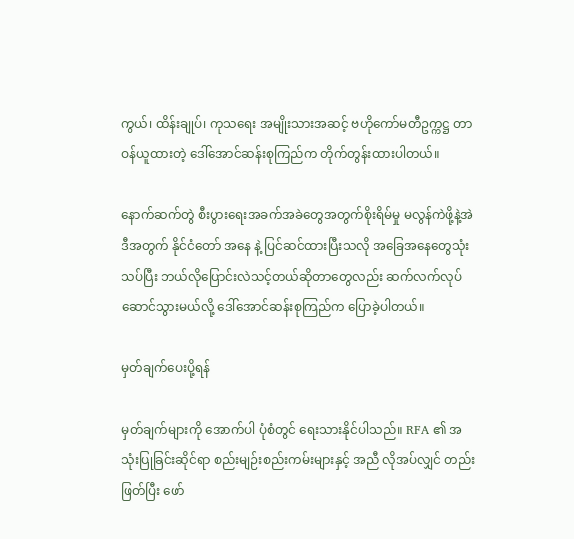ကွယ်၊ ထိန်းချုပ်၊ ကုသရေး အမျိုးသားအဆင့် ဗဟိုကော်မတီဥက္ကဋ္ဌ တာဝန်ယူထားတဲ့ ဒေါ်အောင်ဆန်းစုကြည်က တိုက်တွန်းထားပါတယ်။

နောက်ဆက်တွဲ စီးပွားရေးအခက်အခဲတွေအတွက်စိုးရိမ်မှု မလွန်ကဲဖို့နဲ့အဲဒီအတွက် နိုင်ငံတော် အနေ နဲ့ ပြင်ဆင်ထားပြီးသလို အခြေအနေတွေသုံးသပ်ပြီး ဘယ်လိုပြောင်းလဲသင့်တယ်ဆိုတာတွေလည်း ဆက်လက်လုပ်ဆောင်သွားမယ်လို့ ဒေါ်အောင်ဆန်းစုကြည်က ပြောခဲ့ပါတယ်။

မှတ်ချက်ပေးပို့ရန်

မှတ်ချက်များကို အောက်ပါ ပုံစံတွင် ရေးသားနိုင်ပါသည်။ RFA ၏ အသုံးပြုခြင်းဆိုင်ရာ စည်းမျဉ်းစည်းကမ်းများနှင့် အညီ လိုအပ်လျှင် တည်းဖြတ်ပြီး ဖော်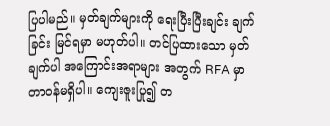ပြပါမည်။ မှတ်ချက်များကို ရေးပြီးပြီးချင်း ချက်ခြင်း မြင်ရမှာ မဟုတ်ပါ။ တင်ပြထားသော မှတ်ချက်ပါ အကြောင်းအရာများ အတွက် RFA မှာ တာဝန်မရှိပါ။ ကျေးဇူးပြု၍ တ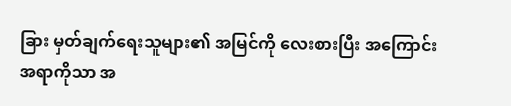ခြား မှတ်ချက်ရေးသူများ၏ အမြင်ကို လေးစားပြီး အကြောင်းအရာကိုသာ အ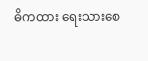ဓိကထား ရေးသားစေ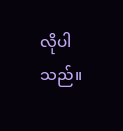လိုပါသည်။